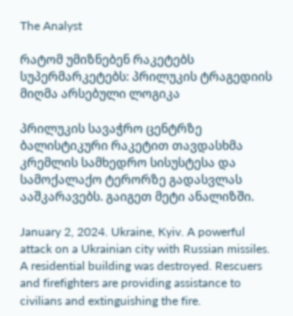The Analyst

რატომ უმიზნებენ რაკეტებს სუპერმარკეტებს: პრილუკის ტრაგედიის მიღმა არსებული ლოგიკა

პრილუკის სავაჭრო ცენტრზე ბალისტიკური რაკეტით თავდასხმა კრემლის სამხედრო სისუსტესა და სამოქალაქო ტერორზე გადასვლას ააშკარავებს. გაიგეთ მეტი ანალიზში.

January 2, 2024. Ukraine, Kyiv. A powerful attack on a Ukrainian city with Russian missiles. A residential building was destroyed. Rescuers and firefighters are providing assistance to civilians and extinguishing the fire.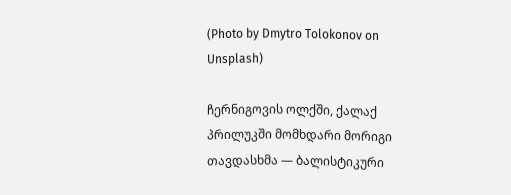(Photo by Dmytro Tolokonov on Unsplash)

ჩერნიგოვის ოლქში, ქალაქ პრილუკში მომხდარი მორიგი თავდასხმა — ბალისტიკური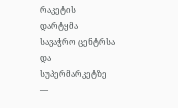რაკეტის დარტყმა სავაჭრო ცენტრსა და სუპერმარკეტზე —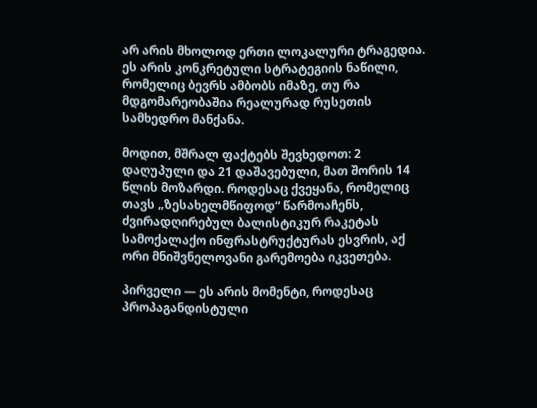არ არის მხოლოდ ერთი ლოკალური ტრაგედია. ეს არის კონკრეტული სტრატეგიის ნაწილი, რომელიც ბევრს ამბობს იმაზე, თუ რა მდგომარეობაშია რეალურად რუსეთის სამხედრო მანქანა.

მოდით, მშრალ ფაქტებს შევხედოთ: 2 დაღუპული და 21 დაშავებული, მათ შორის 14 წლის მოზარდი. როდესაც ქვეყანა, რომელიც თავს „ზესახელმწიფოდ“ წარმოაჩენს, ძვირადღირებულ ბალისტიკურ რაკეტას სამოქალაქო ინფრასტრუქტურას ესვრის, აქ ორი მნიშვნელოვანი გარემოება იკვეთება.

პირველი — ეს არის მომენტი, როდესაც პროპაგანდისტული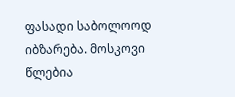ფასადი საბოლოოდ იბზარება. მოსკოვი წლებია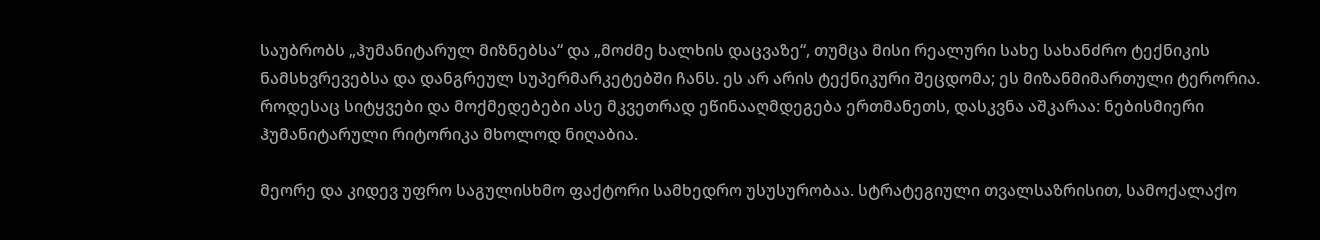საუბრობს „ჰუმანიტარულ მიზნებსა“ და „მოძმე ხალხის დაცვაზე“, თუმცა მისი რეალური სახე სახანძრო ტექნიკის ნამსხვრევებსა და დანგრეულ სუპერმარკეტებში ჩანს. ეს არ არის ტექნიკური შეცდომა; ეს მიზანმიმართული ტერორია. როდესაც სიტყვები და მოქმედებები ასე მკვეთრად ეწინააღმდეგება ერთმანეთს, დასკვნა აშკარაა: ნებისმიერი ჰუმანიტარული რიტორიკა მხოლოდ ნიღაბია.

მეორე და კიდევ უფრო საგულისხმო ფაქტორი სამხედრო უსუსურობაა. სტრატეგიული თვალსაზრისით, სამოქალაქო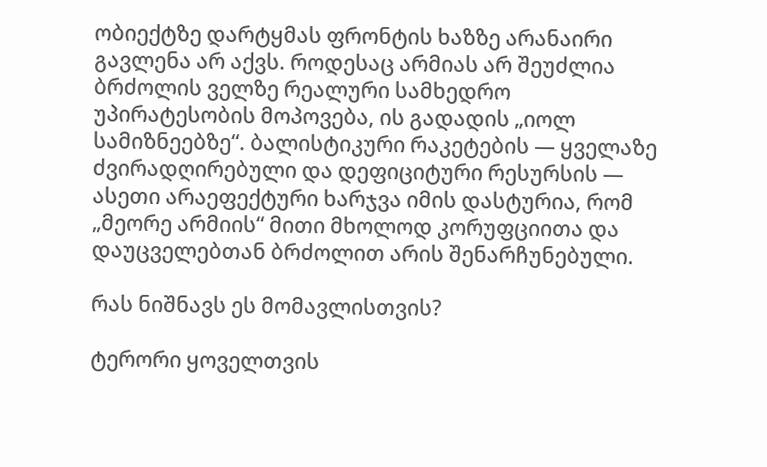ობიექტზე დარტყმას ფრონტის ხაზზე არანაირი გავლენა არ აქვს. როდესაც არმიას არ შეუძლია ბრძოლის ველზე რეალური სამხედრო უპირატესობის მოპოვება, ის გადადის „იოლ სამიზნეებზე“. ბალისტიკური რაკეტების — ყველაზე ძვირადღირებული და დეფიციტური რესურსის — ასეთი არაეფექტური ხარჯვა იმის დასტურია, რომ „მეორე არმიის“ მითი მხოლოდ კორუფციითა და დაუცველებთან ბრძოლით არის შენარჩუნებული.

რას ნიშნავს ეს მომავლისთვის?

ტერორი ყოველთვის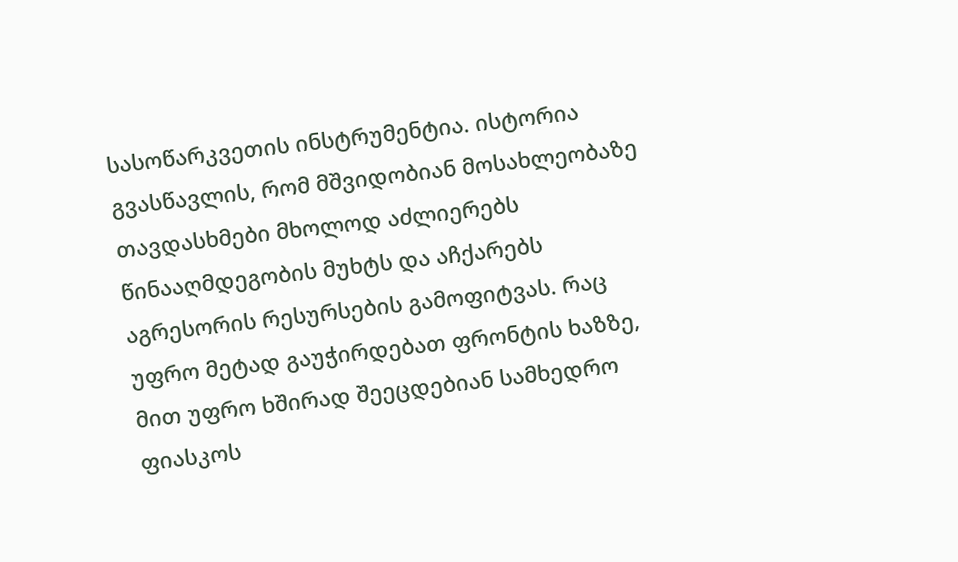სასოწარკვეთის ინსტრუმენტია. ისტორია გვასწავლის, რომ მშვიდობიან მოსახლეობაზე თავდასხმები მხოლოდ აძლიერებს წინააღმდეგობის მუხტს და აჩქარებს აგრესორის რესურსების გამოფიტვას. რაც უფრო მეტად გაუჭირდებათ ფრონტის ხაზზე, მით უფრო ხშირად შეეცდებიან სამხედრო ფიასკოს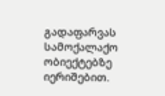გადაფარვას სამოქალაქო ობიექტებზე იერიშებით.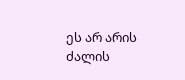ეს არ არის ძალის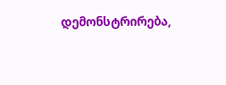დემონსტრირება,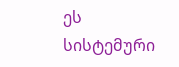ეს სისტემური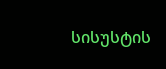სისუსტის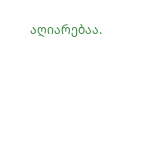აღიარებაა.